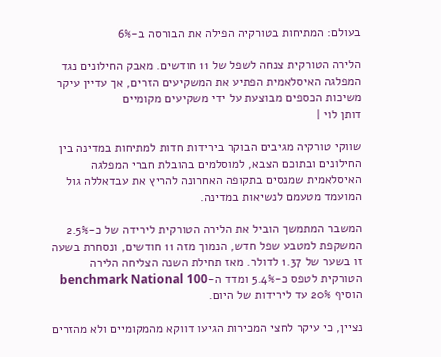בעולם: המתיחות בטורקיה הפילה את הבורסה ב-6%

הלירה הטורקית צנחה לשפל של 11 חודשים. מאבק החילונים נגד המפלגה האיסלאמית הפתיע את המשקיעים הזרים, אך עדיין עיקר משיכות הכספים מבוצעת על ידי משקיעים מקומיים
דותן לוי |

שווקי טורקיה מגיבים הבוקר בירידות חדות למתיחות במדינה בין החילונים ובתוכם הצבא, למוסלמים בהובלת חברי המפלגה האיסלאמית שמנסים בתקופה האחרונה להריץ את עבדאללה גול המועמד מטעמם לנשיאות במדינה.

המשבר המתמשך הוביל את הלירה הטורקית לירידה של כ-2.5% המשקפת למטבע שפל חדש, הנמוך מזה 11 חודשים, ונסחרת בשעה זו בשער של 1.37 לדולר. מאז תחילת השנה הצליחה הלירה הטורקית לטפס כ-5.4% ומדד ה-benchmark National 100 הוסיף 20% עד לירידות של היום.

נציין, כי עיקר לחצי המכירות הגיעו דווקא מהמקומיים ולא מהזרים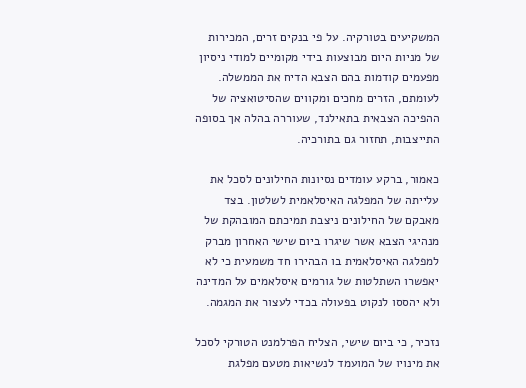המשקיעים בטורקיה. על פי בנקים זרים, המכירות של מניות היום מבוצעות בידי מקומיים למודי ניסיון מפעמים קודמות בהם הצבא הדיח את הממשלה. לעומתם, הזרים מחכים ומקווים שהסיטואציה של ההפיכה הצבאית בתאילנד, שעוררה בהלה אך בסופה התייצבות, תחזור גם בתורכיה.

כאמור, ברקע עומדים נסיונות החילונים לסכל את עלייתה של המפלגה האיסלאמית לשלטון. בצד מאבקם של החילונים ניצבת תמיכתם המובהקת של מנהיגי הצבא אשר שיגרו ביום שישי האחרון מברק למפלגה האיסלאמית בו הבהירו חד משמעית כי לא יאפשרו השתלטות של גורמים איסלאמים על המדינה ולא יהססו לנקוט בפעולה בכדי לעצור את המגמה.

נזכיר, כי ביום שישי, הצליח הפרלמנט הטורקי לסכל את מינויו של המועמד לנשיאות מטעם מפלגת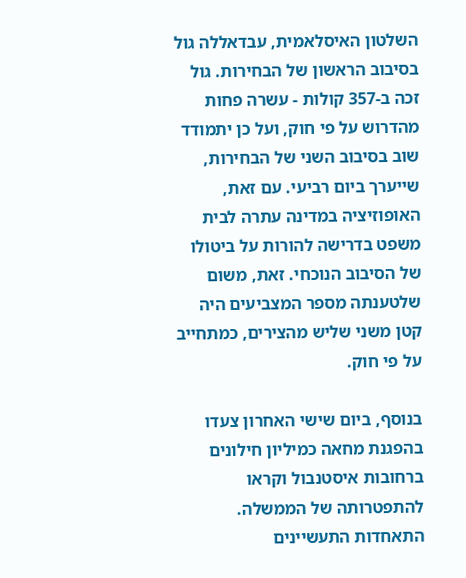השלטון האיסלאמית, עבדאללה גול בסיבוב הראשון של הבחירות. גול זכה ב-357 קולות - עשרה פחות מהדרוש על פי חוק, ועל כן יתמודד שוב בסיבוב השני של הבחירות, שייערך ביום רביעי. עם זאת, האופוזיציה במדינה עתרה לבית משפט בדרישה להורות על ביטולו של הסיבוב הנוכחי. זאת, משום שלטענתה מספר המצביעים היה קטן משני שליש מהצירים, כמתחייב על פי חוק.

בנוסף, ביום שישי האחרון צעדו בהפגנת מחאה כמיליון חילונים ברחובות איסטנבול וקראו להתפטרותה של הממשלה. התאחדות התעשיינים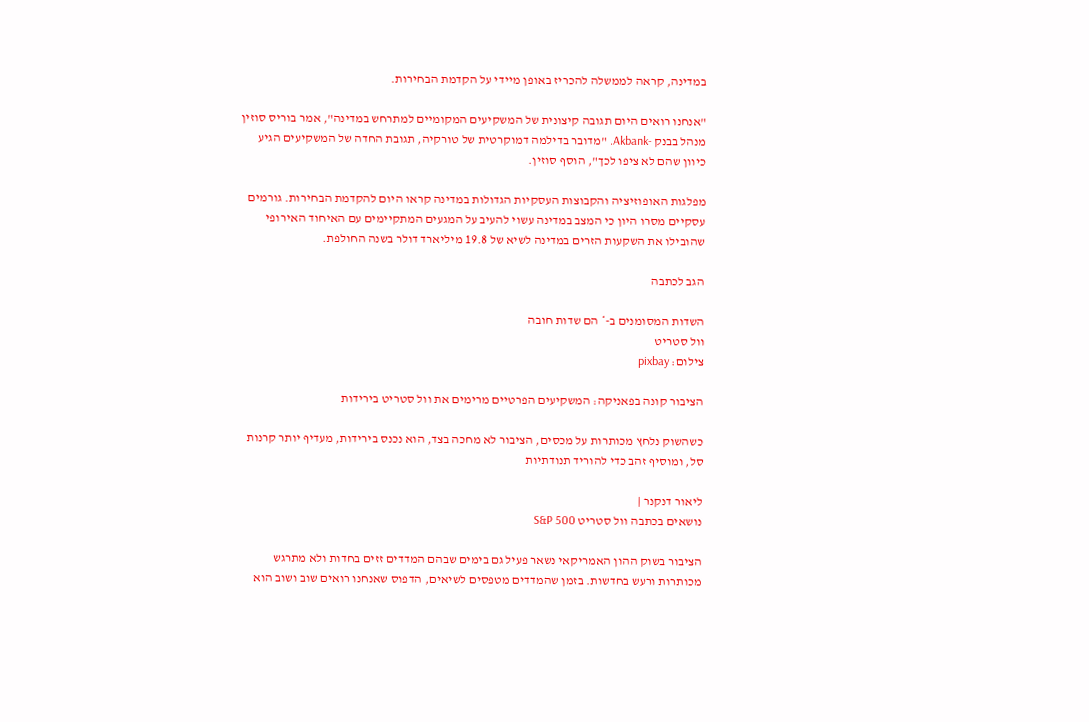במדינה, קראה לממשלה להכריז באופן מיידי על הקדמת הבחירות.

"אנחנו רואים היום תגובה קיצונית של המשקיעים המקומיים למתרחש במדינה", אמר בוריס סוזין מנהל בבנק -Akbank. "מדובר בדילמה דמוקרטית של טורקיה, תגובת החדה של המשקיעים הגיע כיוון שהם לא ציפו לכך", הוסף סוזין.

מפלגות האופוזיציה והקבוצות העסקיות הגדולות במדינה קראו היום להקדמת הבחירות. גורמים עסקיים מסרו היון כי המצב במדינה עשוי להעיב על המגעים המתקיימים עם האיחוד האירופי שהובילו את השקעות הזרים במדינה לשיא של 19.8 מיליארד דולר בשנה החולפת.

הגב לכתבה

השדות המסומנים ב-* הם שדות חובה
וול סטריט
צילום: pixbay

הציבור קונה בפאניקה: המשקיעים הפרטיים מרימים את וול סטריט בירידות

כשהשוק נלחץ מכותרות על מכסים, הציבור לא מחכה בצד, הוא נכנס בירידות, מעדיף יותר קרנות סל, ומוסיף זהב כדי להוריד תנודתיות

ליאור דנקנר |
נושאים בכתבה וול סטריט S&P 500

הציבור בשוק ההון האמריקאי נשאר פעיל גם בימים שבהם המדדים זזים בחדות ולא מתרגש מכותרות ורעש בחדשות. בזמן שהמדדים מטפסים לשיאים, הדפוס שאנחנו רואים שוב ושוב הוא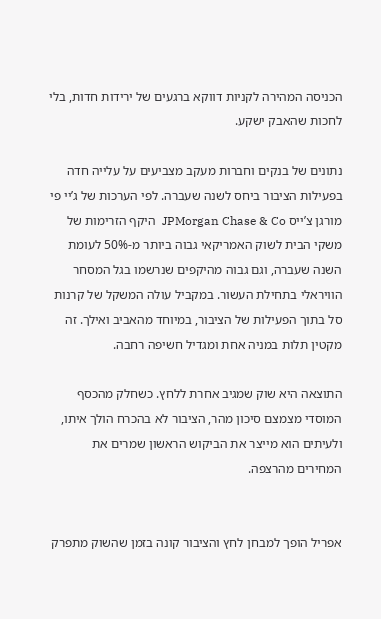הכניסה המהירה לקניות דווקא ברגעים של ירידות חדות, בלי לחכות שהאבק ישקע.

נתונים של בנקים וחברות מעקב מצביעים על עלייה חדה בפעילות הציבור ביחס לשנה שעברה. לפי הערכות של ג’יי פי מורגן צ’ייס JPMorgan Chase & Co  היקף הזרימות של משקי הבית לשוק האמריקאי גבוה ביותר מ-50% לעומת השנה שעברה, וגם גבוה מהיקפים שנרשמו בגל המסחר הוויראלי בתחילת העשור. במקביל עולה המשקל של קרנות סל בתוך הפעילות של הציבור, במיוחד מהאביב ואילך. זה מקטין תלות במניה אחת ומגדיל חשיפה רחבה.

התוצאה היא שוק שמגיב אחרת ללחץ. כשחלק מהכסף המוסדי מצמצם סיכון מהר, הציבור לא בהכרח הולך איתו, ולעיתים הוא מייצר את הביקוש הראשון שמרים את המחירים מהרצפה.


אפריל הופך למבחן לחץ והציבור קונה בזמן שהשוק מתפרק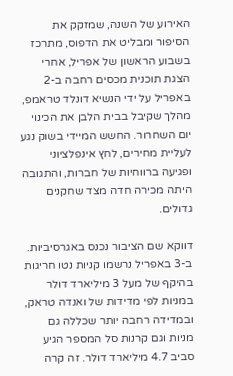האירוע של השנה, שמזקק את הסיפור ומבליט את הדפוס, מתרכז בשבוע הראשון של אפריל, אחרי הצגת תוכנית מכסים רחבה ב-2 באפריל על ידי הנשיא דונלד טראמפ, מהלך שקיבל בבית הלבן את הכינוי יום השחרור. החשש המיידי בשוק נגע לעליית מחירים, לחץ אינפלציוני ופגיעה ברווחיות של חברות, והתגובה היתה מכירה חדה מצד שחקנים גדולים.

דווקא שם הציבור נכנס באגרסיביות. ב-3 באפריל נרשמו קניות נטו חריגות בהיקף של מעל 3 מיליארד דולר במניות לפי מדידות של ואנדה טראק, ובמדידה רחבה יותר שכללה גם מניות וגם קרנות סל המספר הגיע סביב 4.7 מיליארד דולר. זה קרה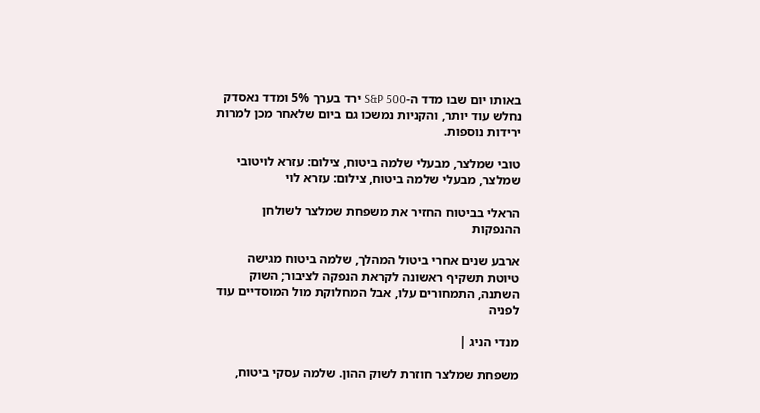באותו יום שבו מדד ה-S&P 500 ירד בערך 5% ומדד נאסדק נחלש עוד יותר, והקניות נמשכו גם ביום שלאחר מכן למרות ירידות נוספות.

טובי שמלצר, מבעלי שלמה ביטוח, צילום: עזרא לויטובי שמלצר, מבעלי שלמה ביטוח, צילום: עזרא לוי

הראלי בביטוח החזיר את משפחת שמלצר לשולחן ההנפקות

ארבע שנים אחרי ביטול המהלך, שלמה ביטוח מגישה טיוטת תשקיף ראשונה לקראת הנפקה לציבור; השוק השתנה, התמחורים עלו, אבל המחלוקת מול המוסדיים עוד לפניה

מנדי הניג |

משפחת שמלצר חוזרת לשוק ההון. שלמה עסקי ביטוח,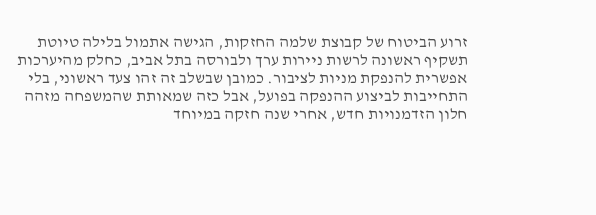זרוע הביטוח של קבוצת שלמה החזקות, הגישה אתמול בלילה טיוטת תשקיף ראשונה לרשות ניירות ערך ולבורסה בתל אביב, כחלק מהיערכות אפשרית להנפקת מניות לציבור. כמובן שבשלב זה זהו צעד ראשוני, בלי התחייבות לביצוע ההנפקה בפועל, אבל כזה שמאותת שהמשפחה מזהה חלון הזדמנויות חדש, אחרי שנה חזקה במיוחד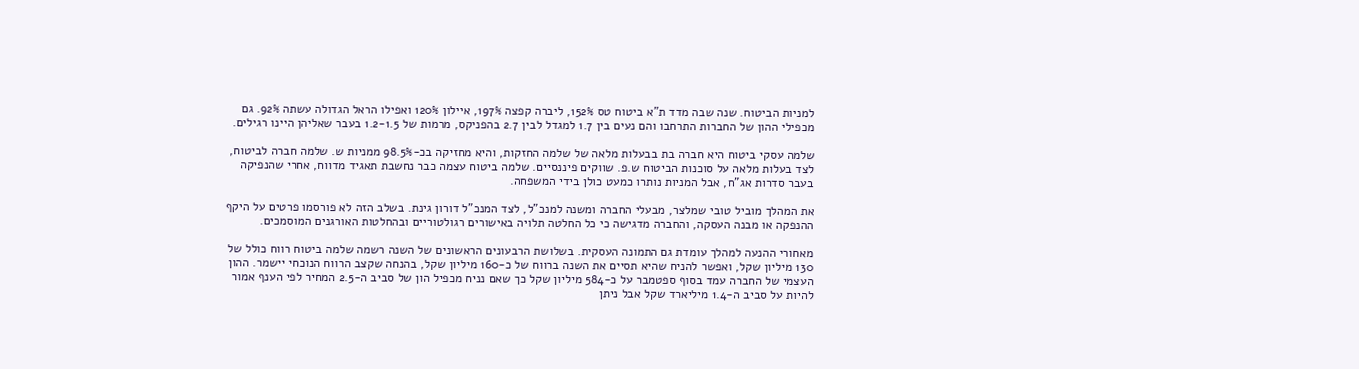למניות הביטוח. שנה שבה מדד ת"א ביטוח טס 152%, ליברה קפצה 197%, איילון 120% ואפילו הראל הגדולה עשתה 92%. גם מכפילי ההון של החברות התרחבו והם נעים בין 1.7 למגדל לבין 2.7 בהפניקס, מרמות של 1.2-1.5 בעבר שאליהן היינו רגילים.

שלמה עסקי ביטוח היא חברה בת בבעלות מלאה של שלמה החזקות, והיא מחזיקה בכ-98.5% ממניות ש. שלמה חברה לביטוח, לצד בעלות מלאה על סוכנות הביטוח ש.פ. שווקים פיננסיים. שלמה ביטוח עצמה כבר נחשבת תאגיד מדווח, אחרי שהנפיקה בעבר סדרות אג"ח, אבל המניות נותרו כמעט כולן בידי המשפחה.

את המהלך מוביל טובי שמלצר, מבעלי החברה ומשנה למנכ"ל, לצד המנכ"ל דורון גינת. בשלב הזה לא פורסמו פרטים על היקף ההנפקה או מבנה העסקה, והחברה מדגישה כי כל החלטה תלויה באישורים רגולטוריים ובהחלטות האורגנים המוסמכים.

מאחורי ההנעה למהלך עומדת גם התמונה העסקית. בשלושת הרבעונים הראשונים של השנה רשמה שלמה ביטוח רווח כולל של 130 מיליון שקל, ואפשר להניח שהיא תסיים את השנה ברווח של כ-160 מיליון שקל, בהנחה שקצב הרווח הנוכחי יישמר. ההון העצמי של החברה עמד בסוף ספטמבר על כ-584 מיליון שקל כך שאם נניח מכפיל הון של סביב ה-2.5 המחיר לפי הענף אמור להיות על סביב ה-1.4 מיליארד שקל אבל ניתן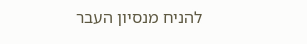להניח מנסיון העבר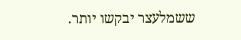ששמלעצר יבקשו יותר.